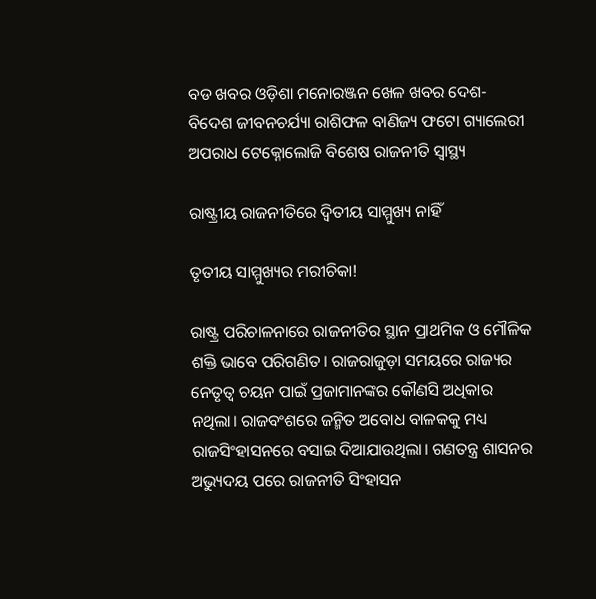ବଡ ଖବର ଓଡ଼ିଶା ମନୋରଞ୍ଜନ ଖେଳ ଖବର ଦେଶ- ବିଦେଶ ଜୀବନଚର୍ଯ୍ୟା ରାଶିଫଳ ବାଣିଜ୍ୟ ଫଟୋ ଗ୍ୟାଲେରୀ ଅପରାଧ ଟେକ୍ନୋଲୋଜି ବିଶେଷ ରାଜନୀତି ସ୍ଵାସ୍ଥ୍ୟ

ରାଷ୍ଟ୍ରୀୟ ରାଜନୀତିରେ ଦ୍ୱିତୀୟ ସାମ୍ମୁଖ୍ୟ ନାହିଁ

ତୃତୀୟ ସାମ୍ମୁଖ୍ୟର ମରୀଚିକା!

ରାଷ୍ଟ୍ର ପରିଚାଳନାରେ ରାଜନୀତିର ସ୍ଥାନ ପ୍ରାଥମିକ ଓ ମୌଳିକ ଶକ୍ତି ଭାବେ ପରିଗଣିତ। ରାଜରାଜୁଡ଼ା ସମୟରେ ରାଜ୍ୟର ନେତୃତ୍ୱ ଚୟନ ପାଇଁ ପ୍ରଜାମାନଙ୍କର କୌଣସି ଅଧିକାର ନଥିଲା। ରାଜବଂଶରେ ଜନ୍ମିତ ଅବୋଧ ବାଳକକୁ ମଧ୍ୟ ରାଜସିଂହାସନରେ ବସାଇ ଦିଆଯାଉଥିଲା। ଗଣତନ୍ତ୍ର ଶାସନର ଅଭ୍ୟୁଦୟ ପରେ ରାଜନୀତି ସିଂହାସନ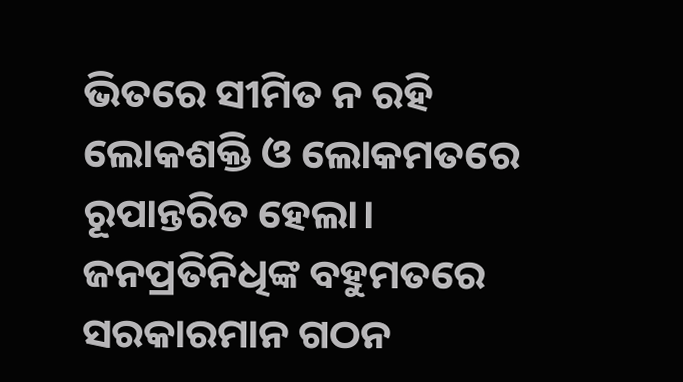ଭିତରେ ସୀମିତ ନ ରହି ଲୋକଶକ୍ତି ଓ ଲୋକମତରେ ରୂପାନ୍ତରିତ ହେଲା। ଜନପ୍ରତିନିଧିଙ୍କ ବହୁମତରେ ସରକାରମାନ ଗଠନ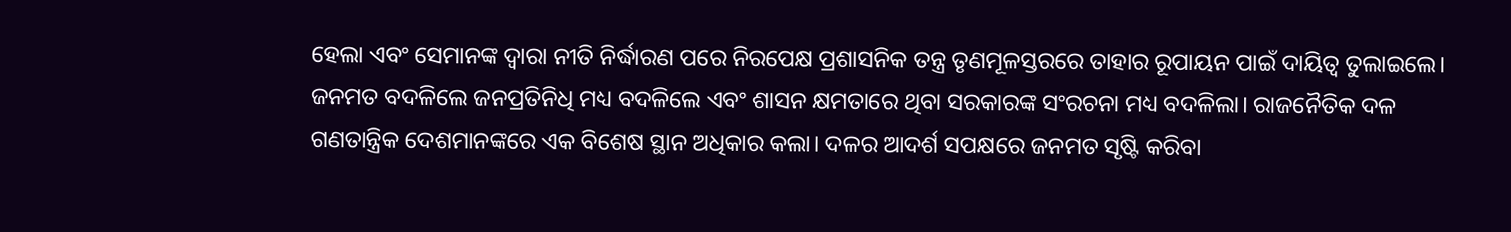ହେଲା ଏବଂ ସେମାନଙ୍କ ଦ୍ୱାରା ନୀତି ନିର୍ଦ୍ଧାରଣ ପରେ ନିରପେକ୍ଷ ପ୍ରଶାସନିକ ତନ୍ତ୍ର ତୃଣମୂଳସ୍ତରରେ ତାହାର ରୂପାୟନ ପାଇଁ ଦାୟିତ୍ୱ ତୁଲାଇଲେ। ଜନମତ ବଦଳିଲେ ଜନପ୍ରତିନିଧି ମଧ୍ୟ ବଦଳିଲେ ଏବଂ ଶାସନ କ୍ଷମତାରେ ଥିବା ସରକାରଙ୍କ ସଂରଚନା ମଧ୍ୟ ବଦଳିଲା। ରାଜନୈତିକ ଦଳ ଗଣତାନ୍ତ୍ରିକ ଦେଶମାନଙ୍କରେ ଏକ ବିଶେଷ ସ୍ଥାନ ଅଧିକାର କଲା। ଦଳର ଆଦର୍ଶ ସପକ୍ଷରେ ଜନମତ ସୃଷ୍ଟି କରିବା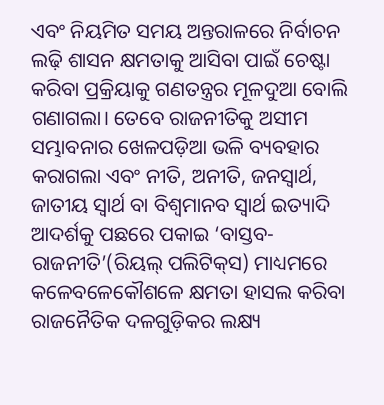ଏବଂ ନିୟମିତ ସମୟ ଅନ୍ତରାଳରେ ନିର୍ବାଚନ ଲଢ଼ି ଶାସନ କ୍ଷମତାକୁ ଆସିବା ପାଇଁ ଚେଷ୍ଟା କରିବା ପ୍ରକ୍ରିୟାକୁ ଗଣତନ୍ତ୍ରର ମୂଳଦୁଆ ବୋଲି ଗଣାଗଲା। ତେବେ ରାଜନୀତିକୁ ଅସୀମ ସମ୍ଭାବନାର ଖେଳପଡ଼ିଆ ଭଳି ବ୍ୟବହାର କରାଗଲା ଏବଂ ନୀତି, ଅନୀତି, ଜନସ୍ୱାର୍ଥ, ଜାତୀୟ ସ୍ୱାର୍ଥ ବା ବିଶ୍ୱମାନବ ସ୍ୱାର୍ଥ ଇତ୍ୟାଦି ଆଦର୍ଶକୁ ପଛରେ ପକାଇ ‘ବାସ୍ତବ-ରାଜନୀତି’(ରିୟଲ୍‌‌ ପଲିଟିକ୍‌‌ସ) ମାଧ୍ୟମରେ କଳେବଳେକୌଶଳେ କ୍ଷମତା ହାସଲ କରିବା ରାଜନୈତିକ ଦଳଗୁଡ଼ିକର ଲକ୍ଷ୍ୟ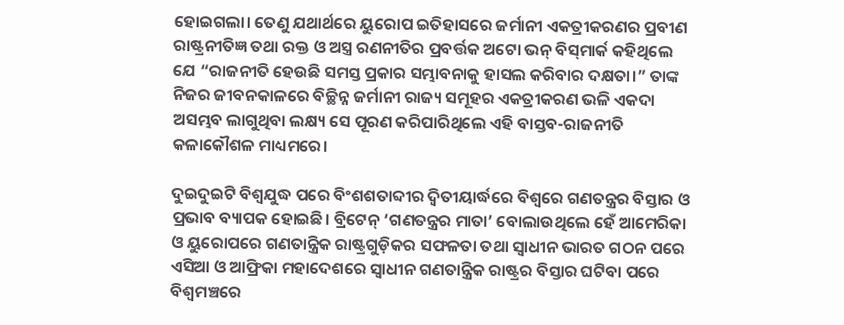ହୋଇଗଲା। ତେଣୁ ଯଥାର୍ଥରେ ୟୁରୋପ ଇତିହାସରେ ଜର୍ମାନୀ ଏକତ୍ରୀକରଣର ପ୍ରବୀଣ ରାଷ୍ଟ୍ରନୀତିଜ୍ଞ ତଥା ରକ୍ତ ଓ ଅସ୍ତ୍ର ରଣନୀତିର ପ୍ରବର୍ତ୍ତକ ଅଟୋ ଭନ୍‌‌ ବିସ୍‌‌ମାର୍କ କହିଥିଲେ ଯେ “ରାଜନୀତି ହେଉଛି ସମସ୍ତ ପ୍ରକାର ସମ୍ଭାବନାକୁ ହାସଲ କରିବାର ଦକ୍ଷତା।” ତାଙ୍କ ନିଜର ଜୀବନକାଳରେ ବିଚ୍ଛିନ୍ନ ଜର୍ମାନୀ ରାଜ୍ୟ ସମୂହର ଏକତ୍ରୀକରଣ ଭଳି ଏକଦା ଅସମ୍ଭବ ଲାଗୁଥିବା ଲକ୍ଷ୍ୟ ସେ ପୂରଣ କରିପାରିଥିଲେ ଏହି ବାସ୍ତବ-ରାଜନୀତି କଳାକୌଶଳ ମାଧ୍ୟମରେ।

ଦୁଇଦୁଇଟି ବିଶ୍ୱଯୁଦ୍ଧ ପରେ ବିଂଶଶତାବ୍ଦୀର ଦ୍ୱିତୀୟାର୍ଦ୍ଧରେ ବିଶ୍ୱରେ ଗଣତନ୍ତ୍ରର ବିସ୍ତାର ଓ ପ୍ରଭାବ ବ୍ୟାପକ ହୋଇଛି। ବ୍ରିଟେନ୍‌‌ ‘ଗଣତନ୍ତ୍ରର ମାତା’ ବୋଲାଉଥିଲେ ହେଁ ଆମେରିକା ଓ ୟୁରୋପରେ ଗଣତାନ୍ତ୍ରିକ ରାଷ୍ଟ୍ରଗୁଡ଼ିକର ସଫଳତା ତଥା ସ୍ୱାଧୀନ ଭାରତ ଗଠନ ପରେ ଏସିଆ ଓ ଆଫ୍ରିକା ମହାଦେଶରେ ସ୍ୱାଧୀନ ଗଣତାନ୍ତ୍ରିକ ରାଷ୍ଟ୍ରର ବିସ୍ତାର ଘଟିବା ପରେ ବିଶ୍ୱମଞ୍ଚରେ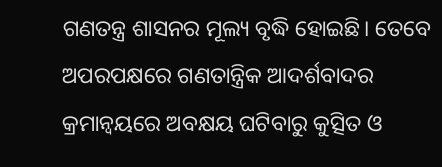ଗଣତନ୍ତ୍ର ଶାସନର ମୂଲ୍ୟ ବୃଦ୍ଧି ହୋଇଛି। ତେବେ ଅପରପକ୍ଷରେ ଗଣତାନ୍ତ୍ରିକ ଆଦର୍ଶବାଦର କ୍ରମାନ୍ୱୟରେ ଅବକ୍ଷୟ ଘଟିବାରୁ କୁତ୍ସିତ ଓ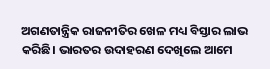ଅଗଣତାନ୍ତ୍ରିକ ରାଜନୀତିର ଖେଳ ମଧ୍ୟ ବିସ୍ତାର ଲାଭ କରିଛି। ଭାରତର ଉଦାହରଣ ଦେଖିଲେ ଆମେ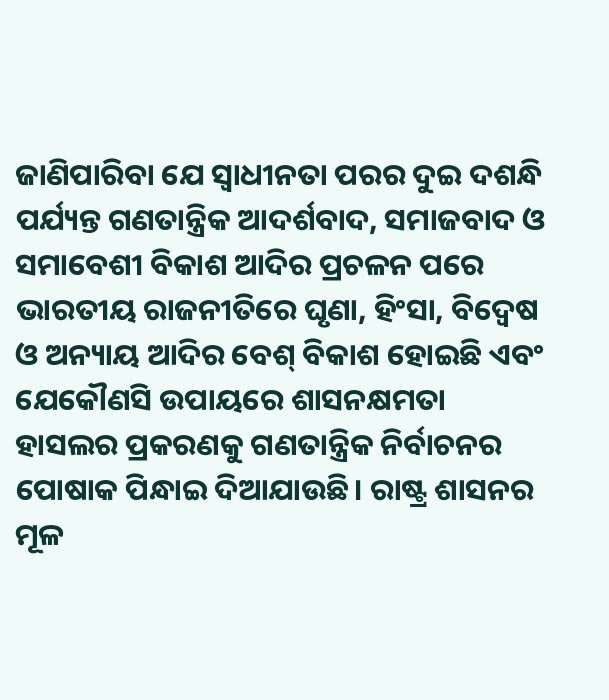ଜାଣିପାରିବା ଯେ ସ୍ୱାଧୀନତା ପରର ଦୁଇ ଦଶନ୍ଧି ପର୍ଯ୍ୟନ୍ତ ଗଣତାନ୍ତ୍ରିକ ଆଦର୍ଶବାଦ, ସମାଜବାଦ ଓ ସମାବେଶୀ ବିକାଶ ଆଦିର ପ୍ରଚଳନ ପରେ ଭାରତୀୟ ରାଜନୀତିରେ ଘୃଣା, ହିଂସା, ବିଦ୍ୱେଷ ଓ ଅନ୍ୟାୟ ଆଦିର ବେଶ୍‌‌ ବିକାଶ ହୋଇଛି ଏବଂ ଯେକୌଣସି ଉପାୟରେ ଶାସନକ୍ଷମତା ହାସଲର ପ୍ରକରଣକୁ ଗଣତାନ୍ତ୍ରିକ ନିର୍ବାଚନର ପୋଷାକ ପିନ୍ଧାଇ ଦିଆଯାଉଛି। ରାଷ୍ଟ୍ର ଶାସନର ମୂଳ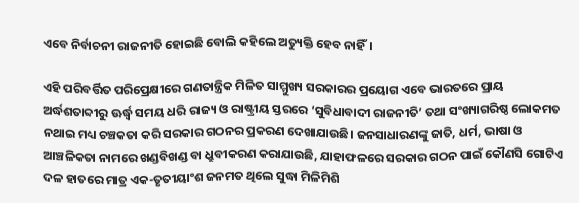ଏବେ ନିର୍ବାଚନୀ ରାଜନୀତି ହୋଇଛି ବୋଲି କହିଲେ ଅତ୍ୟୁକ୍ତି ହେବ ନାହିଁ।

ଏହି ପରିବର୍ତ୍ତିତ ପରିପ୍ରେକ୍ଷୀରେ ଗଣତାନ୍ତ୍ରିକ ମିଳିତ ସାମ୍ମୁଖ୍ୟ ସରକାରର ପ୍ରୟୋଗ ଏବେ ଭାରତରେ ପ୍ରାୟ ଅର୍ଦ୍ଧଶତାବ୍ଦୀରୁ ଊର୍ଦ୍ଧ୍ବ ସମୟ ଧରି ରାଜ୍ୟ ଓ ରାଷ୍ଟ୍ରୀୟ ସ୍ତରରେ ‘ସୁବିଧାବାଦୀ ରାଜନୀତି’ ତଥା ସଂଖ୍ୟାଗରିଷ୍ଠ ଲୋକମତ ନଥାଇ ମଧ୍ୟ ଚଞ୍ଚକତା କରି ସରକାର ଗଠନର ପ୍ରକରଣ ଦେଖାଯାଉଛି। ଜନସାଧାରଣଙ୍କୁ ଜାତି, ଧର୍ମ, ଭାଷା ଓ ଆଞ୍ଚଳିକତା ନାମରେ ଖଣ୍ଡବିଖଣ୍ଡ ବା ଧ୍ରୁବୀକରଣ କରାଯାଉଛି, ଯାହାଫଳରେ ସରକାର ଗଠନ ପାଇଁ କୌଣସି ଗୋଟିଏ ଦଳ ହାତରେ ମାତ୍ର ଏକ-ତୃତୀୟାଂଶ ଜନମତ ଥିଲେ ସୁଦ୍ଧା ମିଳିମିଶି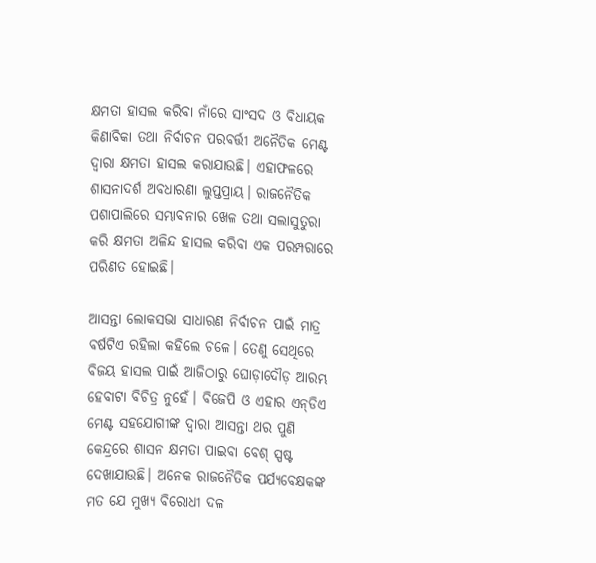କ୍ଷମତା ହାସଲ କରିବା ନାଁରେ ସାଂସଦ ଓ ବିଧାୟକ କିଣାବିକା ତଥା ନିର୍ବାଚନ ପରବର୍ତ୍ତୀ ଅନୈତିକ ମେଣ୍ଟ ଦ୍ୱାରା କ୍ଷମତା ହାସଲ କରାଯାଉଛି। ଏହାଫଳରେ ଶାସନାଦର୍ଶ ଅବଧାରଣା ଲୁପ୍ତପ୍ରାୟ। ରାଜନୈତିକ ପଶାପାଲିରେ ସମ୍ଭାବନାର ଖେଳ ତଥା ସଲାସୁତୁରା କରି କ୍ଷମତା ଅଳିନ୍ଦ ହାସଲ କରିବା ଏକ ପରମ୍ପରାରେ ପରିଣତ ହୋଇଛି।

ଆସନ୍ତା ଲୋକସଭା ସାଧାରଣ ନିର୍ବାଚନ ପାଇଁ ମାତ୍ର ବର୍ଷଟିଏ ରହିଲା କହିଲେ ଚଳେ। ତେଣୁ ସେଥିରେ ବିଜୟ ହାସଲ ପାଇଁ ଆଜିଠାରୁ ଘୋଡ଼ାଦୌଡ଼ ଆରମ୍ଭ ହେବାଟା ବିଚିତ୍ର ନୁହେଁ। ବିଜେପି ଓ ଏହାର ଏନ୍‌‌ଡିଏ ମେଣ୍ଟ ସହଯୋଗୀଙ୍କ ଦ୍ୱାରା ଆସନ୍ତା ଥର ପୁଣି କେନ୍ଦ୍ରରେ ଶାସନ କ୍ଷମତା ପାଇବା ବେଶ୍‌‌ ସ୍ପଷ୍ଟ ଦେଖାଯାଉଛି। ଅନେକ ରାଜନୈତିକ ପର୍ଯ୍ୟବେକ୍ଷକଙ୍କ ମତ ଯେ ମୁଖ୍ୟ ବିରୋଧୀ ଦଳ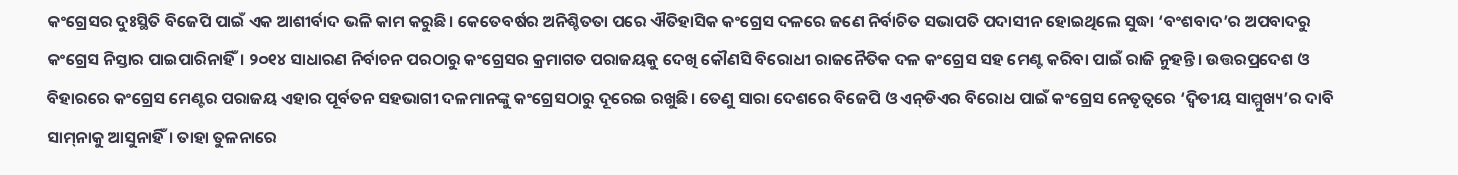କଂଗ୍ରେସର ଦୁଃସ୍ଥିତି ବିଜେପି ପାଇଁ ଏକ ଆଶୀର୍ବାଦ ଭଳି କାମ କରୁଛି। କେତେବର୍ଷର ଅନିଶ୍ଚିତତା ପରେ ଐତିହାସିକ କଂଗ୍ରେସ ଦଳରେ ଜଣେ ନିର୍ବାଚିତ ସଭାପତି ପଦାସୀନ ହୋଇଥିଲେ ସୁଦ୍ଧା ‘ବଂଶବାଦ’ର ଅପବାଦରୁ କଂଗ୍ରେସ ନିସ୍ତାର ପାଇପାରିନାହିଁ। ୨୦୧୪ ସାଧାରଣ ନିର୍ବାଚନ ପରଠାରୁ କଂଗ୍ରେସର କ୍ରମାଗତ ପରାଜୟକୁ ଦେଖି କୌଣସି ବିରୋଧୀ ରାଜନୈତିକ ଦଳ କଂଗ୍ରେସ ସହ ମେଣ୍ଟ କରିବା ପାଇଁ ରାଜି ନୁହନ୍ତି। ଉତ୍ତରପ୍ରଦେଶ ଓ ବିହାରରେ କଂଗ୍ରେସ ମେଣ୍ଟର ପରାଜୟ ଏହାର ପୂର୍ବତନ ସହଭାଗୀ ଦଳମାନଙ୍କୁ କଂଗ୍ରେସଠାରୁ ଦୂରେଇ ରଖୁଛି। ତେଣୁ ସାରା ଦେଶରେ ବିଜେପି ଓ ଏନ୍‌‌ଡିଏର ବିରୋଧ ପାଇଁ କଂଗ୍ରେସ ନେତୃତ୍ୱରେ ‘ଦ୍ୱିତୀୟ ସାମ୍ମୁଖ୍ୟ’ର ଦାବି ସାମ୍‌‌ନାକୁ ଆସୁନାହିଁ। ତାହା ତୁଳନାରେ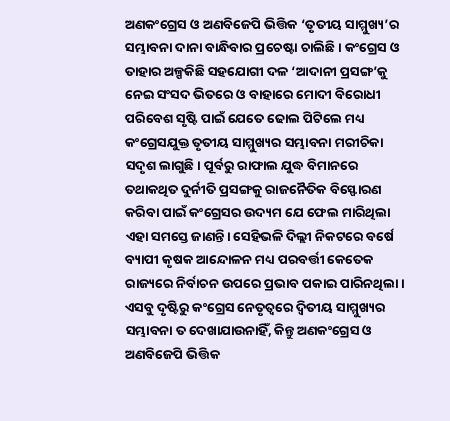ଅଣକଂଗ୍ରେସ ଓ ଅଣବିଜେପି ଭିତ୍ତିକ ‘ତୃତୀୟ ସାମ୍ମୁଖ୍ୟ’ର ସମ୍ଭାବନା ଦାନା ବାନ୍ଧିବାର ପ୍ରଚେଷ୍ଟା ଚାଲିଛି। କଂଗ୍ରେସ ଓ ତାହାର ଅଳ୍ପକିଛି ସହଯୋଗୀ ଦଳ ‘ଆଦାନୀ ପ୍ରସଙ୍ଗ’କୁ ନେଇ ସଂସଦ ଭିତରେ ଓ ବାହାରେ ମୋଦୀ ବିରୋଧୀ ପରିବେଶ ସୃଷ୍ଟି ପାଇଁ ଯେତେ ଢୋଲ ପିଟିଲେ ମଧ୍ୟ କଂଗ୍ରେସଯୁକ୍ତ ତୃତୀୟ ସାମ୍ମୁଖ୍ୟର ସମ୍ଭାବନା ମରୀଚିକା ସଦୃଶ ଲାଗୁଛି। ପୂର୍ବରୁ ରାଫାଲ ଯୁଦ୍ଧ ବିମାନରେ ତଥାକଥିତ ଦୁର୍ନୀତି ପ୍ରସଙ୍ଗକୁ ରାଜନୈତିକ ବିସ୍ଫୋରଣ କରିବା ପାଇଁ କଂଗ୍ରେସର ଉଦ୍ୟମ ଯେ ଫେଲ ମାରିଥିଲା ଏହା ସମସ୍ତେ ଜାଣନ୍ତି। ସେହିଭଳି ଦିଲ୍ଲୀ ନିକଟରେ ବର୍ଷେ ବ୍ୟାପୀ କୃଷକ ଆନ୍ଦୋଳନ ମଧ୍ୟ ପରବର୍ତ୍ତୀ କେତେକ ରାଜ୍ୟରେ ନିର୍ବାଚନ ଉପରେ ପ୍ରଭାବ ପକାଇ ପାରିନଥିଲା। ଏସବୁ ଦୃଷ୍ଟିରୁ କଂଗ୍ରେସ ନେତୃତ୍ୱରେ ଦ୍ୱିତୀୟ ସାମ୍ମୁଖ୍ୟର ସମ୍ଭାବନା ତ ଦେଖାଯାଉନାହିଁ, କିନ୍ତୁ ଅଣକଂଗ୍ରେସ ଓ ଅଣବିଜେପି ଭିତ୍ତିକ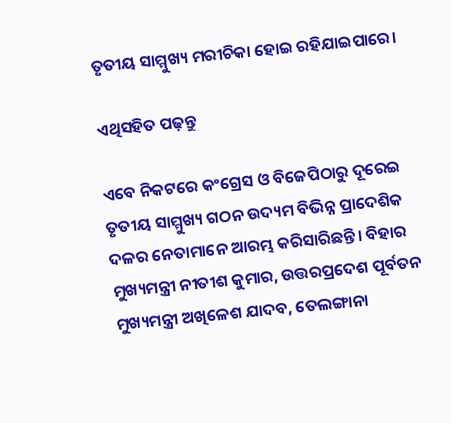ତୃତୀୟ ସାମ୍ମୁଖ୍ୟ ମରୀଚିକା ହୋଇ ରହିଯାଇପାରେ।

ଏଥିସହିତ ପଢ଼ନ୍ତୁ

ଏବେ ନିକଟରେ କଂଗ୍ରେସ ଓ ବିଜେପିଠାରୁ ଦୂରେଇ ତୃତୀୟ ସାମ୍ମୁଖ୍ୟ ଗଠନ ଉଦ୍ୟମ ବିଭିନ୍ନ ପ୍ରାଦେଶିକ ଦଳର ନେତାମାନେ ଆରମ୍ଭ କରିସାରିଛନ୍ତି। ବିହାର ମୁଖ୍ୟମନ୍ତ୍ରୀ ନୀତୀଶ କୁମାର, ଉତ୍ତରପ୍ରଦେଶ ପୂର୍ବତନ ମୁଖ୍ୟମନ୍ତ୍ରୀ ଅଖିଳେଶ ଯାଦବ, ତେଲଙ୍ଗାନା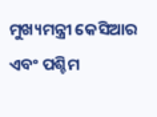ମୁଖ୍ୟମନ୍ତ୍ରୀ କେସିଆର ଏବଂ ପଶ୍ଚିମ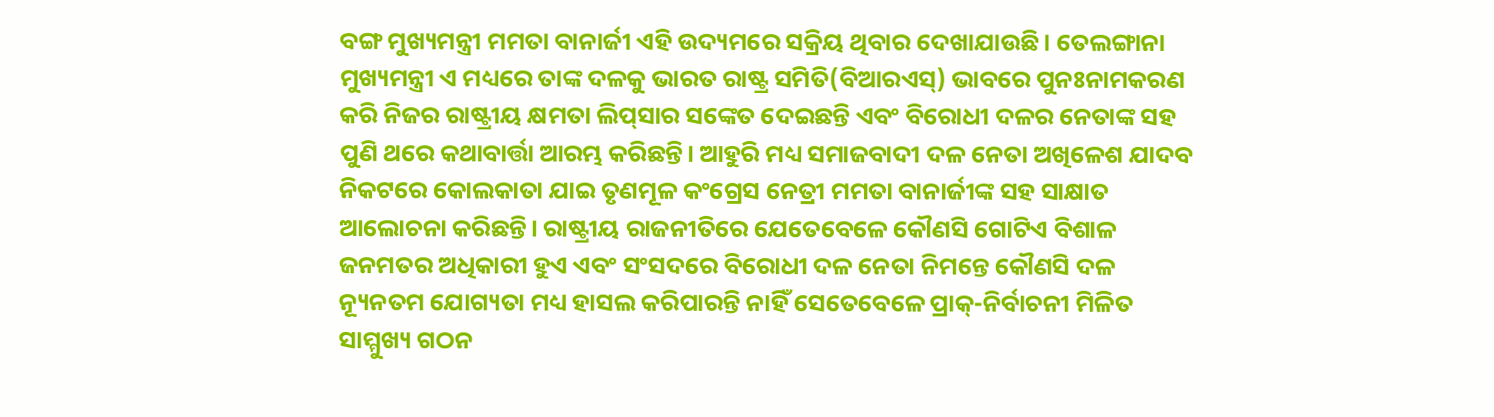ବଙ୍ଗ ମୁଖ୍ୟମନ୍ତ୍ରୀ ମମତା ବାନାର୍ଜୀ ଏହି ଉଦ୍ୟମରେ ସକ୍ରିୟ ଥିବାର ଦେଖାଯାଉଛି। ତେଲଙ୍ଗାନା ମୁଖ୍ୟମନ୍ତ୍ରୀ ଏ ମଧ୍ୟରେ ତାଙ୍କ ଦଳକୁ ଭାରତ ରାଷ୍ଟ୍ର ସମିତି(ବିଆରଏସ୍‌‌) ଭାବରେ ପୁନଃନାମକରଣ କରି ନିଜର ରାଷ୍ଟ୍ରୀୟ କ୍ଷମତା ଲିପ୍‌‌ସାର ସଙ୍କେତ ଦେଇଛନ୍ତି ଏବଂ ବିରୋଧୀ ଦଳର ନେତାଙ୍କ ସହ ପୁଣି ଥରେ କଥାବାର୍ତ୍ତା ଆରମ୍ଭ କରିଛନ୍ତି। ଆହୁରି ମଧ୍ୟ ସମାଜବାଦୀ ଦଳ ନେତା ଅଖିଳେଶ ଯାଦବ ନିକଟରେ କୋଲକାତା ଯାଇ ତୃଣମୂଳ କଂଗ୍ରେସ ନେତ୍ରୀ ମମତା ବାନାର୍ଜୀଙ୍କ ସହ ସାକ୍ଷାତ ଆଲୋଚନା କରିଛନ୍ତି। ରାଷ୍ଟ୍ରୀୟ ରାଜନୀତିରେ ଯେତେବେଳେ କୌଣସି ଗୋଟିଏ ବିଶାଳ ଜନମତର ଅଧିକାରୀ ହୁଏ ଏବଂ ସଂସଦରେ ବିରୋଧୀ ଦଳ ନେତା ନିମନ୍ତେ କୌଣସି ଦଳ ନ୍ୟୂନତମ ଯୋଗ୍ୟତା ମଧ୍ୟ ହାସଲ କରିପାରନ୍ତି ନାହିଁ ସେତେବେଳେ ପ୍ରାକ୍‌‌-ନିର୍ବାଚନୀ ମିଳିତ ସାମ୍ମୁଖ୍ୟ ଗଠନ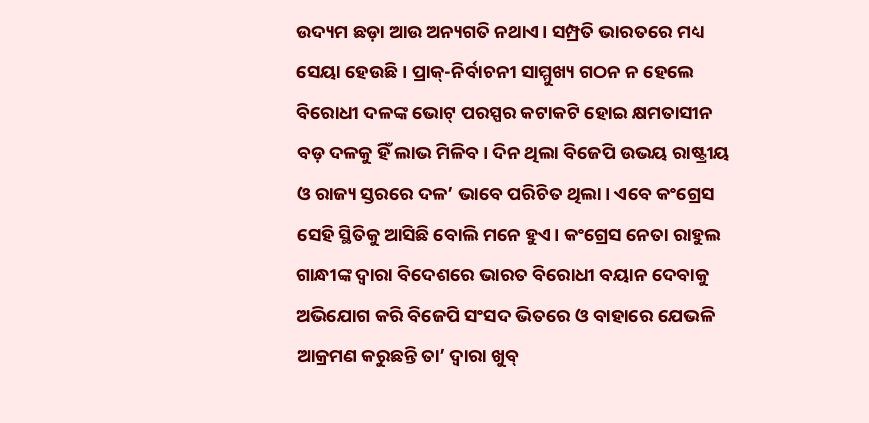ଉଦ୍ୟମ ଛଡ଼ା ଆଉ ଅନ୍ୟଗତି ନଥାଏ। ସମ୍ପ୍ରତି ଭାରତରେ ମଧ୍ୟ ସେୟା ହେଉଛି। ପ୍ରାକ୍‌‌-ନିର୍ବାଚନୀ ସାମ୍ମୁଖ୍ୟ ଗଠନ ନ ହେଲେ ବିରୋଧୀ ଦଳଙ୍କ ଭୋଟ୍‌‌ ପରସ୍ପର କଟାକଟି ହୋଇ କ୍ଷମତାସୀନ ବଡ଼ ଦଳକୁ ହିଁ ଲାଭ ମିଳିବ। ଦିନ ଥିଲା ବିଜେପି ଉଭୟ ରାଷ୍ଟ୍ରୀୟ ଓ ରାଜ୍ୟ ସ୍ତରରେ ଦଳ’ ଭାବେ ପରିଚିତ ଥିଲା। ଏବେ କଂଗ୍ରେସ ସେହି ସ୍ଥିତିକୁ ଆସିଛି ବୋଲି ମନେ ହୁଏ। କଂଗ୍ରେସ ନେତା ରାହୁଲ ଗାନ୍ଧୀଙ୍କ ଦ୍ୱାରା ବିଦେଶରେ ଭାରତ ବିରୋଧୀ ବୟାନ ଦେବାକୁ ଅଭିଯୋଗ କରି ବିଜେପି ସଂସଦ ଭିତରେ ଓ ବାହାରେ ଯେଭଳି ଆକ୍ରମଣ କରୁଛନ୍ତି ତା’ ଦ୍ୱାରା ଖୁବ୍‌‌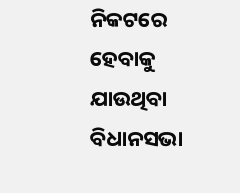ନିକଟରେ ହେବାକୁ ଯାଉଥିବା ବିଧାନସଭା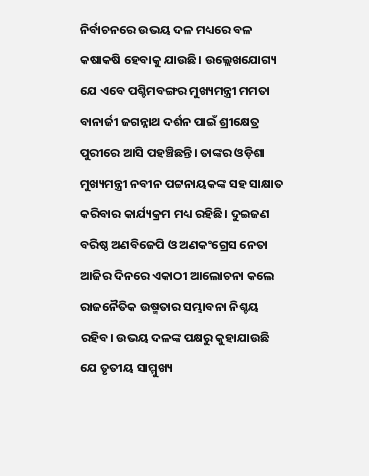ନିର୍ବାଚନରେ ଉଭୟ ଦଳ ମଧ୍ୟରେ ବଳ କଷାକଷି ହେବାକୁ ଯାଉଛି। ଉଲ୍ଲେଖଯୋଗ୍ୟ ଯେ ଏବେ ପଶ୍ଚିମବଙ୍ଗର ମୁଖ୍ୟମନ୍ତ୍ରୀ ମମତା ବାନାର୍ଜୀ ଜଗନ୍ନାଥ ଦର୍ଶନ ପାଇଁ ଶ୍ରୀକ୍ଷେତ୍ର ପୁରୀରେ ଆସି ପହଞ୍ଚିଛନ୍ତି। ତାଙ୍କର ଓଡ଼ିଶା ମୁଖ୍ୟମନ୍ତ୍ରୀ ନବୀନ ପଟ୍ଟନାୟକଙ୍କ ସହ ସାକ୍ଷାତ କରିବାର କାର୍ଯ୍ୟକ୍ରମ ମଧ୍ୟ ରହିଛି। ଦୁଇଜଣ ବରିଷ୍ଠ ଅଣବିଜେପି ଓ ଅଣକଂଗ୍ରେସ ନେତା ଆଜିର ଦିନରେ ଏକାଠୀ ଆଲୋଚନା କଲେ ରାଜନୈତିକ ଉଷ୍ମତାର ସମ୍ଭାବନା ନିଶ୍ଚୟ ରହିବ। ଉଭୟ ଦଳଙ୍କ ପକ୍ଷରୁ କୁହାଯାଉଛି ଯେ ତୃତୀୟ ସାମ୍ମୁଖ୍ୟ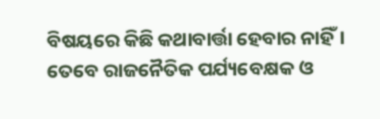ବିଷୟରେ କିଛି କଥାବାର୍ତ୍ତା ହେବାର ନାହିଁ। ତେବେ ରାଜନୈତିକ ପର୍ଯ୍ୟବେକ୍ଷକ ଓ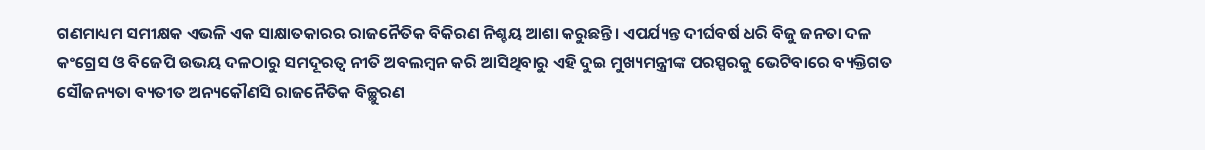ଗଣମାଧ୍ୟମ ସମୀକ୍ଷକ ଏଭଳି ଏକ ସାକ୍ଷାତକାରର ରାଜନୈତିକ ବିକିରଣ ନିଶ୍ଚୟ ଆଶା କରୁଛନ୍ତି। ଏପର୍ଯ୍ୟନ୍ତ ଦୀର୍ଘବର୍ଷ ଧରି ବିଜୁ ଜନତା ଦଳ କଂଗ୍ରେସ ଓ ବିଜେପି ଉଭୟ ଦଳଠାରୁ ସମଦୂରତ୍ୱ ନୀତି ଅବଲମ୍ବନ କରି ଆସିଥିବାରୁ ଏହି ଦୁଇ ମୁଖ୍ୟମନ୍ତ୍ରୀଙ୍କ ପରସ୍ପରକୁ ଭେଟିବାରେ ବ୍ୟକ୍ତିଗତ ସୌଜନ୍ୟତା ବ୍ୟତୀତ ଅନ୍ୟକୌଣସି ରାଜନୈତିକ ବିଚ୍ଛୁରଣ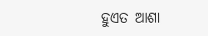ହୁଏତ ଆଶା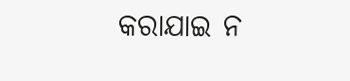କରାଯାଇ ନ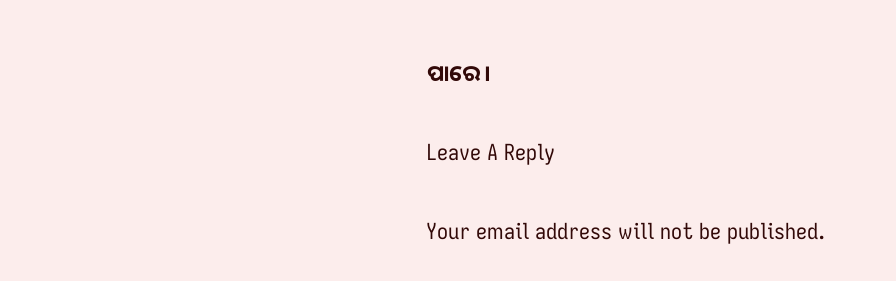ପାରେ।

Leave A Reply

Your email address will not be published.